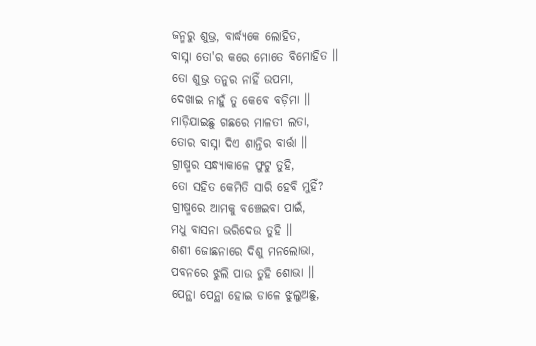ଜନ୍ମରୁ ଶୁଭ୍ର, ବାର୍ଦ୍ଧ୍ୟକେ ଲୋହିତ,
ବାସ୍ନା ତୋ'ର କରେ ମୋତେ ବିମୋହିତ ।।
ତୋ ଶୁଭ୍ର ତନୁର ନାହିଁ ଉପମା,
ଦେଖାଇ ନାହୁଁ ତୁ କେବେ ବଡ଼ିମା ।।
ମାଡ଼ିଯାଇଛୁ ଗଛରେ ମାଳତୀ ଲତା,
ତୋର ବାସ୍ନା ଦିଏ ଶାନ୍ତିର ବାର୍ତ୍ତା ।।
ଗ୍ରୀଷ୍ମର ସନ୍ଧ୍ୟାକାଳେ ଫୁଟୁ ତୁହି,
ତୋ ସହିତ କେମିତି ସାରି ହେବି ମୁହିଁ?
ଗ୍ରୀଷ୍ମରେ ଆମକୁ ବଞ୍ଚେଇବା ପାଇଁ,
ମଧୁ ବାସନା ଭରିଦେଉ ତୁହି ।।
ଶଶୀ ଜୋଛନାରେ ଦିଶୁ ମନଲୋଭା,
ପବନରେ ଝୁଲି ପାଉ ତୁହି ଶୋଭା ।।
ପେନ୍ଥା ପେନ୍ଥା ହୋଇ ଡାଳେ ଝୁଲୁଅଛୁ,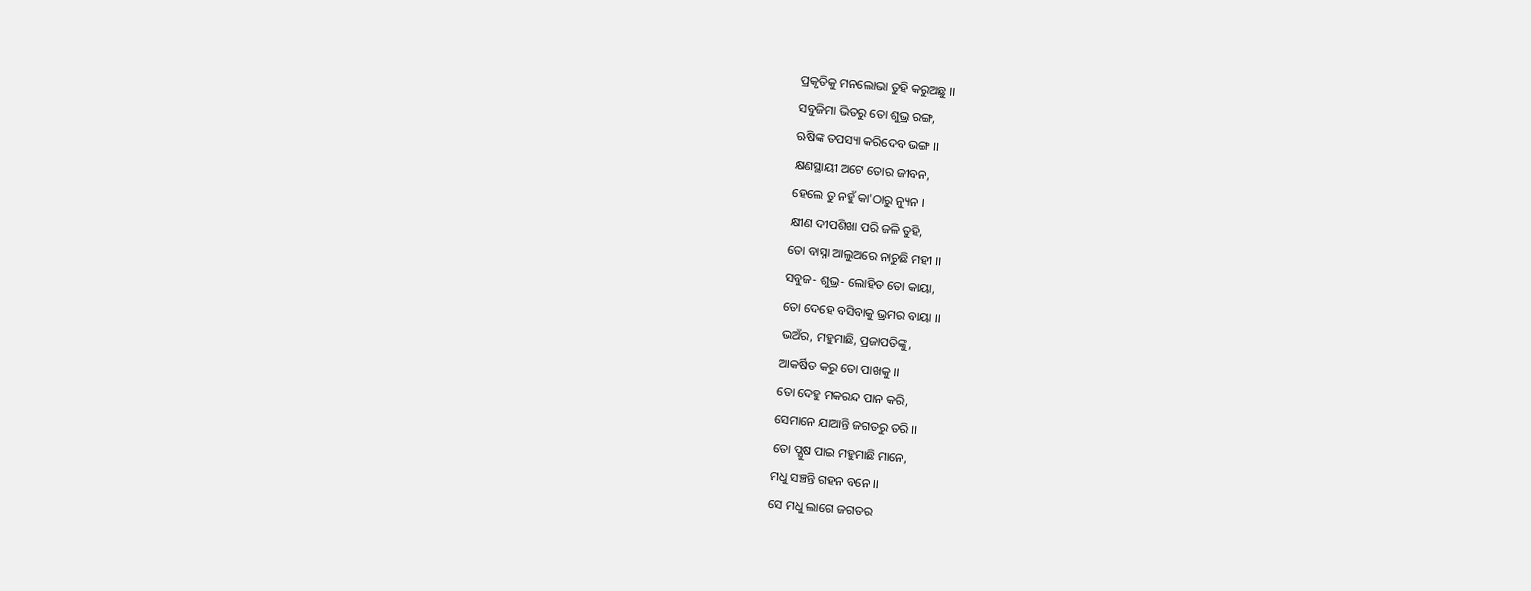ପ୍ରକୃତିକୁ ମନଲୋଭା ତୁହି କରୁଅଛୁ ।।
ସବୁଜିମା ଭିତରୁ ତୋ ଶୁଭ୍ର ରଙ୍ଗ,
ଋଷିଙ୍କ ତପସ୍ୟା କରିଦେବ ଭଙ୍ଗ ।।
କ୍ଷଣସ୍ଥାୟୀ ଅଟେ ତୋର ଜୀବନ,
ହେଲେ ତୁ ନହୁଁ କା'ଠାରୁ ନ୍ୟୁନ ।
କ୍ଷୀଣ ଦୀପଶିଖା ପରି ଜଳି ତୁହି,
ତୋ ବାସ୍ନା ଆଲୁଅରେ ନାଚୁଛି ମହୀ ।।
ସବୁଜ- ଶୁଭ୍ର- ଲୋହିତ ତୋ କାୟା,
ତୋ ଦେହେ ବସିବାକୁ ଭ୍ରମର ବାୟା ।।
ଭଅଁର, ମହୁମାଛି, ପ୍ରଜାପତିଙ୍କୁ,
ଆକର୍ଷିତ କରୁ ତୋ ପାଖକୁ ।।
ତୋ ଦେହୁ ମକରନ୍ଦ ପାନ କରି,
ସେମାନେ ଯାଆନ୍ତି ଜଗତରୁ ତରି ।।
ତୋ ପ୍ଯୁଷ ପାଇ ମହୁମାଛି ମାନେ,
ମଧୁ ସଞ୍ଚନ୍ତି ଗହନ ବନେ ।।
ସେ ମଧୁ ଲାଗେ ଜଗତର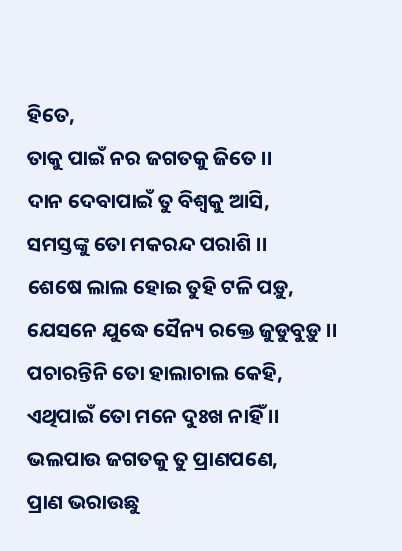ହିତେ,
ତାକୁ ପାଇଁ ନର ଜଗତକୁ ଜିତେ ।।
ଦାନ ଦେବାପାଇଁ ତୁ ବିଶ୍ୱକୁ ଆସି,
ସମସ୍ତଙ୍କୁ ତୋ ମକରନ୍ଦ ପରାଶି ।।
ଶେଷେ ଲାଲ ହୋଇ ତୁହି ଟଳି ପଡ଼ୁ,
ଯେସନେ ଯୁଦ୍ଧେ ସୈନ୍ୟ ରକ୍ତେ ଜୁଡୁବୁଡ଼ୁ ।।
ପଚାରନ୍ତିନି ତୋ ହାଲାଚାଲ କେହି,
ଏଥିପାଇଁ ତୋ ମନେ ଦୁଃଖ ନାହିଁ ।।
ଭଲପାଉ ଜଗତକୁ ତୁ ପ୍ରାଣପଣେ,
ପ୍ରାଣ ଭରାଉଛୁ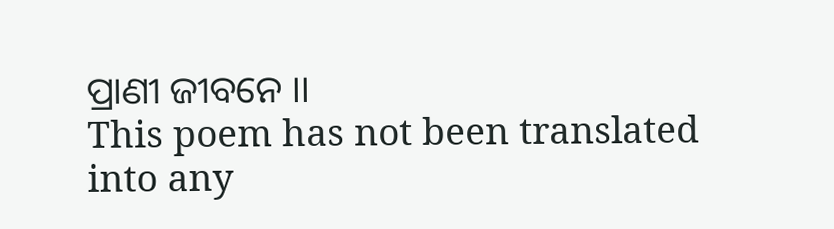ପ୍ରାଣୀ ଜୀବନେ ।।
This poem has not been translated into any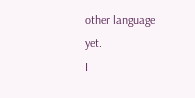other language yet.
I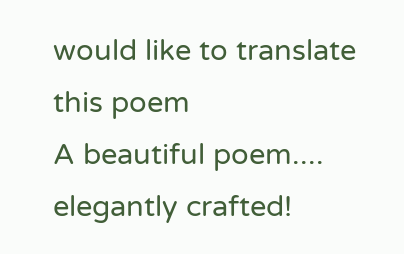would like to translate this poem
A beautiful poem.... elegantly crafted!